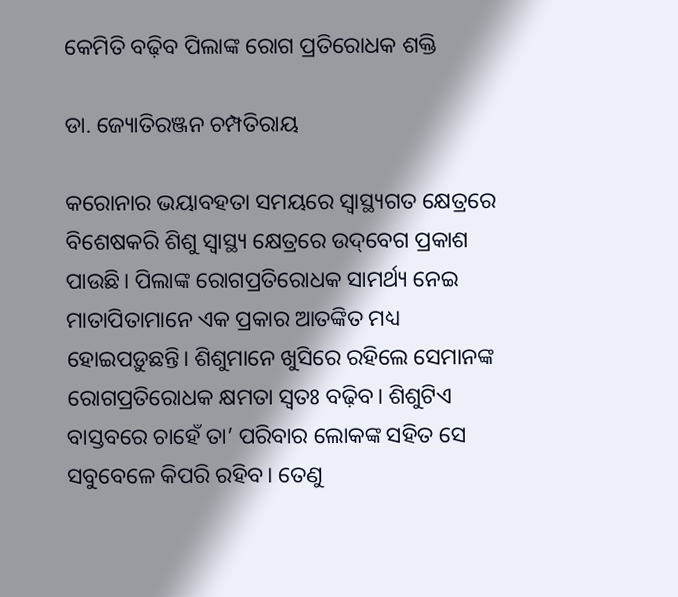କେମିତି ବଢ଼ିବ ପିଲାଙ୍କ ରୋଗ ପ୍ରତିରୋଧକ ଶକ୍ତି

ଡା. ଜ୍ୟୋତିରଞ୍ଜନ ଚମ୍ପତିରାୟ

କରୋନାର ଭୟାବହତା ସମୟରେ ସ୍ବାସ୍ଥ୍ୟଗତ କ୍ଷେତ୍ରରେ ବିଶେଷକରି ଶିଶୁ ସ୍ବାସ୍ଥ୍ୟ କ୍ଷେତ୍ରରେ ଉଦ୍‌ବେଗ ପ୍ରକାଶ ପାଉଛି। ପିଲାଙ୍କ ରୋଗପ୍ରତିରୋଧକ ସାମର୍ଥ୍ୟ ନେଇ ମାତାପିତାମାନେ ଏକ ପ୍ରକାର ଆତଙ୍କିତ ମଧ୍ୟ ହୋଇପଡ଼ୁଛନ୍ତି। ଶିଶୁମାନେ ଖୁସିରେ ରହିଲେ ସେମାନଙ୍କ ରୋଗପ୍ରତିରୋଧକ କ୍ଷମତା ସ୍ବତଃ ବଢ଼ିବ। ଶିଶୁଟିଏ ବାସ୍ତବରେ ଚାହେଁ ତା’ ପରିବାର ଲୋକଙ୍କ ସହିତ ସେ ସବୁବେଳେ କିପରି ରହିବ। ତେଣୁ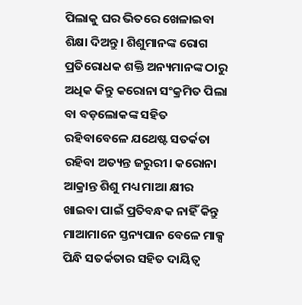ପିଲାକୁ ଘର ଭିତରେ ଖେଳାଇବା ଶିକ୍ଷା ଦିଅନ୍ତୁ। ଶିଶୁମାନଙ୍କ ରୋଗ ପ୍ରତିରୋଧକ ଶକ୍ତି ଅନ୍ୟମାନଙ୍କ ଠାରୁ ଅଧିକ କିନ୍ତୁ କରୋନା ସଂକ୍ରମିତ ପିଲା ବା ବଡ଼ଲୋକଙ୍କ ସହିତ ରହିବାବେଳେ ଯଥେଷ୍ଟ ସତର୍କତା ରହିବା ଅତ୍ୟନ୍ତ ଜରୁରୀ। କରୋନା ଆକ୍ରାନ୍ତ ଶିଶୁ ମଧ୍ୟ ମାଆ କ୍ଷୀର ଖାଇବା ପାଇଁ ପ୍ରତିବନ୍ଧକ ନାହିଁ କିନ୍ତୁ ମାଆମାନେ ସ୍ତନ୍ୟପାନ ବେଳେ ମାକ୍ସ ପିନ୍ଧି ସତର୍କତାର ସହିତ ଦାୟିତ୍ୱ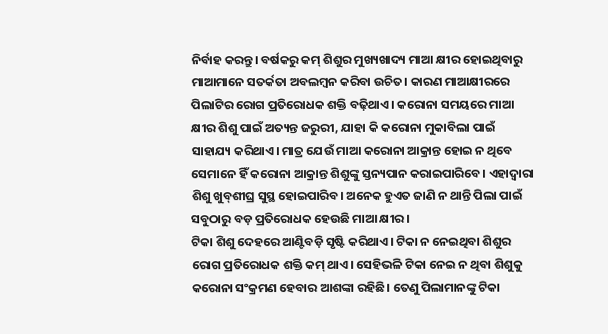ନିର୍ବାହ କରନ୍ତୁ। ବର୍ଷକରୁ କମ୍‌ ଶିଶୁର ମୁଖ୍ୟଖାଦ୍ୟ ମାଆ କ୍ଷୀର ହୋଇଥିବାରୁ ମାଆମାନେ ସତର୍କତା ଅବଲମ୍ବନ କରିବା ଉଚିତ। କାରଣ ମାଆକ୍ଷୀରରେ ପିଲାଟିର ରୋଗ ପ୍ରତିରୋଧକ ଶକ୍ତି ବଢ଼ିଥାଏ। କରୋନା ସମୟରେ ମାଆ କ୍ଷୀର ଶିଶୁ ପାଇଁ ଅତ୍ୟନ୍ତ ଜରୁରୀ, ଯାହା କି କରୋନା ମୁକାବିଲା ପାଇଁ ସାହାଯ୍ୟ କରିଥାଏ। ମାତ୍ର ଯେଉଁ ମାଆ କରୋନା ଆକ୍ରାନ୍ତ ହୋଇ ନ ଥିବେ ସେମାନେ ହିଁ କରୋନା ଆକ୍ରାନ୍ତ ଶିଶୁଙ୍କୁ ସ୍ତନ୍ୟପାନ କରାଇପାରିବେ। ଏହାଦ୍ୱାରା ଶିଶୁ ଖୁବ୍‌ଶୀଘ୍ର ସୁସ୍ଥ ହୋଇପାରିବ। ଅନେକ ହୁଏତ ଜାଣି ନ ଥାନ୍ତି ପିଲା ପାଇଁ ସବୁଠାରୁ ବଡ଼ ପ୍ରତିରୋଧକ ହେଉଛି ମାଆ କ୍ଷୀର।
ଟିକା ଶିଶୁ ଦେହରେ ଆଣ୍ଟିବଡ଼ି ସୃଷ୍ଟି କରିଥାଏ। ଟିକା ନ ନେଇଥିବା ଶିଶୁର ରୋଗ ପ୍ରତିରୋଧକ ଶକ୍ତି କମ୍‌ ଥାଏ। ସେହିଭଳି ଟିକା ନେଇ ନ ଥିବା ଶିଶୁକୁ କରୋନା ସଂକ୍ରମଣ ହେବାର ଆଶଙ୍କା ରହିଛି। ତେଣୁ ପିଲାମାନଙ୍କୁ ଟିକା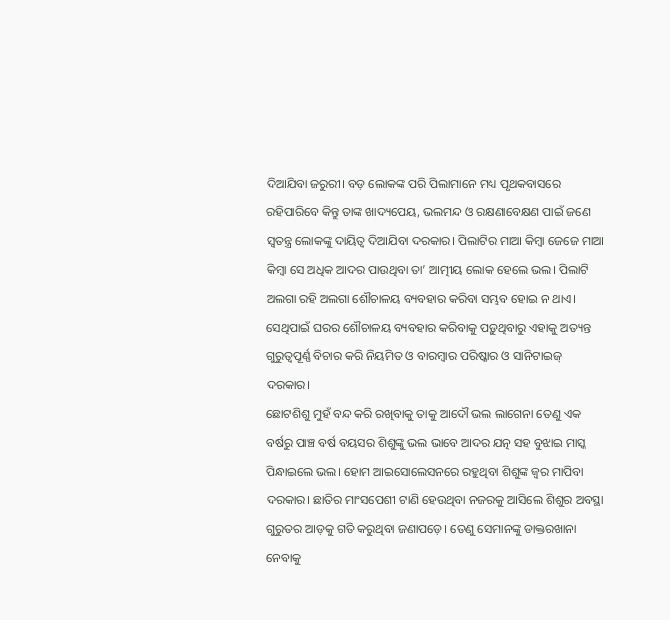ଦିଆଯିବା ଜରୁରୀ। ବଡ଼ ଲୋକଙ୍କ ପରି ପିଲାମାନେ ମଧ୍ୟ ପୃଥକବାସରେ ରହିପାରିବେ କିନ୍ତୁ ତାଙ୍କ ଖାଦ୍ୟପେୟ, ଭଲମନ୍ଦ ଓ ରକ୍ଷଣାବେକ୍ଷଣ ପାଇଁ ଜଣେ ସ୍ବତନ୍ତ୍ର ଲୋକଙ୍କୁ ଦାୟିତ୍ୱ ଦିଆଯିବା ଦରକାର। ପିଲାଟିର ମାଆ କିମ୍ବା ଜେଜେ ମାଆ କିମ୍ବା ସେ ଅଧିକ ଆଦର ପାଉଥିବା ତା’ ଆତ୍ମୀୟ ଲୋକ ହେଲେ ଭଲ। ପିଲାଟି ଅଲଗା ରହି ଅଲଗା ଶୌଚାଳୟ ବ୍ୟବହାର କରିବା ସମ୍ଭବ ହୋଇ ନ ଥାଏ। ସେଥିପାଇଁ ଘରର ଶୌଚାଳୟ ବ୍ୟବହାର କରିବାକୁ ପଡ଼ୁଥିବାରୁ ଏହାକୁ ଅତ୍ୟନ୍ତ ଗୁରୁତ୍ୱପୂର୍ଣ୍ଣ ବିଚାର କରି ନିୟମିତ ଓ ବାରମ୍ବାର ପରିଷ୍କାର ଓ ସାନିଟାଇଜ୍‌ ଦରକାର।
ଛୋଟଶିଶୁ ମୁହଁ ବନ୍ଦ କରି ରଖିବାକୁ ତାକୁ ଆଦୌ ଭଲ ଲାଗେନା ତେଣୁ ଏକ ବର୍ଷରୁ ପାଞ୍ଚ ବର୍ଷ ବୟସର ଶିଶୁଙ୍କୁ ଭଲ ଭାବେ ଆଦର ଯତ୍ନ ସହ ବୁଝାଇ ମାସ୍କ ପିନ୍ଧାଇଲେ ଭଲ। ହୋମ ଆଇସୋଲେସନରେ ରହୁଥିବା ଶିଶୁଙ୍କ ଜ୍ୱର ମାପିବା ଦରକାର। ଛାତିର ମାଂସପେଶୀ ଟାଣି ହେଉଥିବା ନଜରକୁ ଆସିଲେ ଶିଶୁର ଅବସ୍ଥା ଗୁରୁତର ଆଡ଼କୁ ଗତି କରୁଥିବା ଜଣାପଡ଼େ। ତେଣୁ ସେମାନଙ୍କୁ ଡାକ୍ତରଖାନା ନେବାକୁ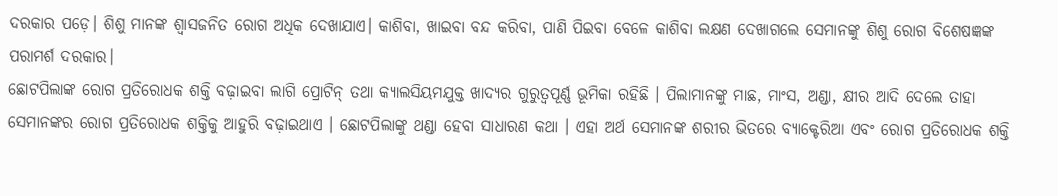ଦରକାର ପଡ଼େ। ଶିଶୁ ମାନଙ୍କ ଶ୍ୱାସଜନିତ ରୋଗ ଅଧିକ ଦେଖାଯାଏ। କାଶିବା, ଖାଇବା ବନ୍ଦ କରିବା, ପାଣି ପିଇବା ବେଳେ କାଶିବା ଲକ୍ଷଣ ଦେଖାଗଲେ ସେମାନଙ୍କୁ ଶିଶୁ ରୋଗ ବିଶେଷଜ୍ଞଙ୍କ ପରାମର୍ଶ ଦରକାର।
ଛୋଟପିଲାଙ୍କ ରୋଗ ପ୍ରତିରୋଧକ ଶକ୍ତି ବଢ଼ାଇବା ଲାଗି ପ୍ରୋଟିନ୍‌ ତଥା କ୍ୟାଲସିୟମଯୁକ୍ତ ଖାଦ୍ୟର ଗୁରୁତ୍ୱପୂର୍ଣ୍ଣ ଭୂମିକା ରହିଛି । ପିଲାମାନଙ୍କୁ ମାଛ, ମାଂସ, ଅଣ୍ଡା, କ୍ଷୀର ଆଦି ଦେଲେ ତାହା ସେମାନଙ୍କର ରୋଗ ପ୍ରତିରୋଧକ ଶକ୍ତିକୁ ଆହୁରି ବଢ଼ାଇଥାଏ । ଛୋଟପିଲାଙ୍କୁ ଥଣ୍ଡା ହେବା ସାଧାରଣ କଥା । ଏହା ଅର୍ଥ ସେମାନଙ୍କ ଶରୀର ଭିତରେ ବ୍ୟାକ୍ଟେରିଆ ଏବଂ ରୋଗ ପ୍ରତିରୋଧକ ଶକ୍ତି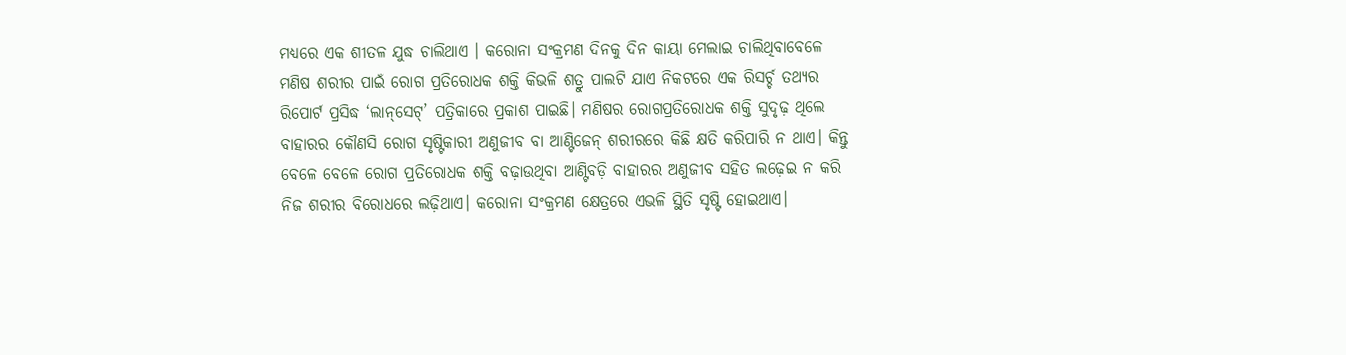ମଧ୍ୟରେ ଏକ ଶୀତଳ ଯୁଦ୍ଧ ଚାଲିଥାଏ । କରୋନା ସଂକ୍ରମଣ ଦିନକୁ ଦିନ କାୟା ମେଲାଇ ଚାଲିଥିବାବେଳେ ମଣିଷ ଶରୀର ପାଇଁ ରୋଗ ପ୍ରତିରୋଧକ ଶକ୍ତି କିଭଳି ଶତ୍ରୁ ପାଲଟି ଯାଏ ନିକଟରେ ଏକ ରିସର୍ଚ୍ଚ ତଥ୍ୟର ରିପୋର୍ଟ ପ୍ରସିଦ୍ଧ ‘ଲାନ୍‌ସେଟ୍‌’ ପତ୍ରିକାରେ ପ୍ରକାଶ ପାଇଛି। ମଣିଷର ରୋଗପ୍ରତିରୋଧକ ଶକ୍ତି ସୁଦୃଢ଼ ଥିଲେ ବାହାରର କୌଣସି ରୋଗ ସୃଷ୍ଟିକାରୀ ଅଣୁଜୀବ ବା ଆଣ୍ଟିଜେନ୍‌ ଶରୀରରେ କିଛି କ୍ଷତି କରିପାରି ନ ଥାଏ। କିନ୍ତୁ ବେଳେ ବେଳେ ରୋଗ ପ୍ରତିରୋଧକ ଶକ୍ତି ବଢ଼ାଉଥିବା ଆଣ୍ଟିବଡ଼ି ବାହାରର ଅଣୁଜୀବ ସହିତ ଲଢ଼େଇ ନ କରି ନିଜ ଶରୀର ବିରୋଧରେ ଲଢ଼ିଥାଏ। କରୋନା ସଂକ୍ରମଣ କ୍ଷେତ୍ରରେ ଏଭଳି ସ୍ଥିତି ସୃଷ୍ଟି ହୋଇଥାଏ।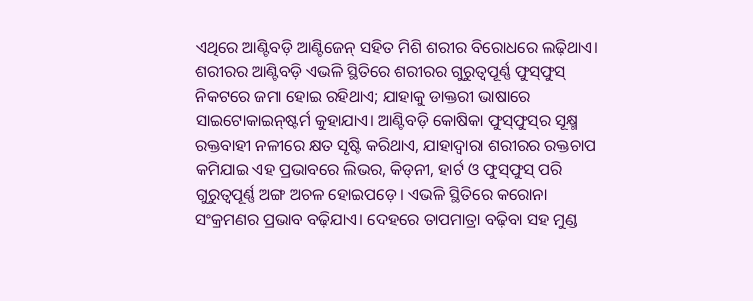ଏଥିରେ ଆଣ୍ଟିବଡ଼ି ଆଣ୍ଟିଜେନ୍‌ ସହିତ ମିଶି ଶରୀର ବିରୋଧରେ ଲଢ଼ିଥାଏ। ଶରୀରର ଆଣ୍ଟିବଡ଼ି ଏଭଳି ସ୍ଥିତିରେ ଶରୀରର ଗୁରୁତ୍ୱପୂର୍ଣ୍ଣ ଫୁସ୍‌ଫୁସ୍‌ ନିକଟରେ ଜମା ହୋଇ ରହିଥାଏ; ଯାହାକୁ ଡାକ୍ତରୀ ଭାଷାରେ ସାଇଟୋକାଇନ୍‌ଷ୍ଟର୍ମ କୁହାଯାଏ। ଆଣ୍ଟିବଡ଼ି କୋଷିକା ଫୁସ୍‌ଫୁସ୍‌ର ସୂକ୍ଷ୍ମ ରକ୍ତବାହୀ ନଳୀରେ କ୍ଷତ ସୃଷ୍ଟି କରିଥାଏ, ଯାହାଦ୍ୱାରା ଶରୀରର ରକ୍ତଚାପ କମିଯାଇ ଏହ ପ୍ରଭାବରେ ଲିଭର, କିଡ୍‌ନୀ, ହାର୍ଟ ଓ ଫୁସ୍‌ଫୁସ୍‌ ପରି ଗୁରୁତ୍ୱପୂର୍ଣ୍ଣ ଅଙ୍ଗ ଅଚଳ ହୋଇପଡ଼େ। ଏଭଳି ସ୍ଥିତିରେ କରୋନା ସଂକ୍ରମଣର ପ୍ରଭାବ ବଢ଼ିଯାଏ। ଦେହରେ ତାପମାତ୍ରା ବଢ଼ିବା ସହ ମୁଣ୍ଡ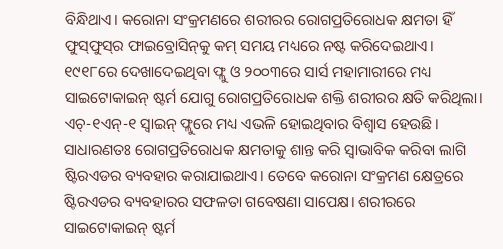ବିନ୍ଧିଥାଏ। କରୋନା ସଂକ୍ରମଣରେ ଶରୀରର ରୋଗପ୍ରତିରୋଧକ କ୍ଷମତା ହିଁ ଫୁସ୍‌ଫୁସ୍‌ର ଫାଇବ୍ରୋସିନ୍‌କୁ କମ୍‌ ସମୟ ମଧ୍ୟରେ ନଷ୍ଟ କରିଦେଇଥାଏ। ୧୯୧୮ରେ ଦେଖାଦେଇଥିବା ଫ୍ଲୁ ଓ ୨୦୦୩ରେ ସାର୍ସ ମହାମାରୀରେ ମଧ୍ୟ ସାଇଟୋକାଇନ୍‌ ଷ୍ଟର୍ମ ଯୋଗୁ ରୋଗପ୍ରତିରୋଧକ ଶକ୍ତି ଶରୀରର କ୍ଷତି କରିଥିଲା। ଏଚ୍‌-୧ଏନ୍‌-୧ ସ୍ବାଇନ୍‌ ଫ୍ଲୁରେ ମଧ୍ୟ ଏଭଳି ହୋଇଥିବାର ବିଶ୍ୱାସ ହେଉଛି। ସାଧାରଣତଃ ରୋଗପ୍ରତିରୋଧକ କ୍ଷମତାକୁ ଶାନ୍ତ କରି ସ୍ବାଭାବିକ କରିବା ଲାଗି ଷ୍ଟିରଏଡର ବ୍ୟବହାର କରାଯାଇଥାଏ। ତେବେ କରୋନା ସଂକ୍ରମଣ କ୍ଷେତ୍ରରେ ଷ୍ଟିରଏଡର ବ୍ୟବହାରର ସଫଳତା ଗବେଷଣା ସାପେକ୍ଷ। ଶରୀରରେ ସାଇଟୋକାଇନ୍‌ ଷ୍ଟର୍ମ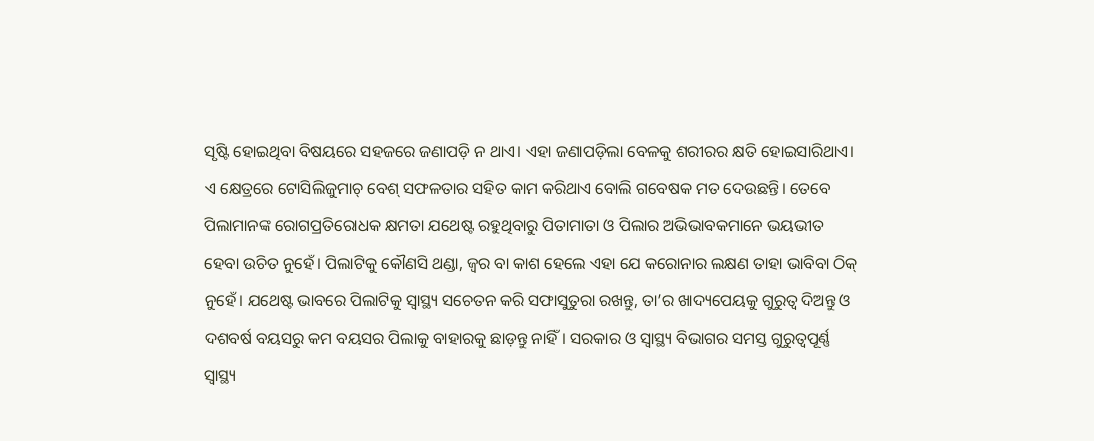ସୃଷ୍ଟି ହୋଇଥିବା ବିଷୟରେ ସହଜରେ ଜଣାପଡ଼ି ନ ଥାଏ। ଏହା ଜଣାପଡ଼ିଲା ବେଳକୁ ଶରୀରର କ୍ଷତି ହୋଇସାରିଥାଏ। ଏ କ୍ଷେତ୍ରରେ ଟୋସିଲିଜୁମାଚ୍‌ ବେଶ୍‌ ସଫଳତାର ସହିତ କାମ କରିଥାଏ ବୋଲି ଗବେଷକ ମତ ଦେଉଛନ୍ତି। ତେବେ ପିଲାମାନଙ୍କ ରୋଗପ୍ରତିରୋଧକ କ୍ଷମତା ଯଥେଷ୍ଟ ରହୁଥିବାରୁ ପିତାମାତା ଓ ପିଲାର ଅଭିଭାବକମାନେ ଭୟଭୀତ ହେବା ଉଚିତ ନୁହେଁ। ପିଲାଟିକୁ କୌଣସି ଥଣ୍ଡା, ଜ୍ୱର ବା କାଶ ହେଲେ ଏହା ଯେ କରୋନାର ଲକ୍ଷଣ ତାହା ଭାବିବା ଠିକ୍‌ ନୁହେଁ। ଯଥେଷ୍ଟ ଭାବରେ ପିଲାଟିକୁ ସ୍ବାସ୍ଥ୍ୟ ସଚେତନ କରି ସଫାସୁତୁରା ରଖନ୍ତୁ, ତା’ର ଖାଦ୍ୟପେୟକୁ ଗୁରୁତ୍ୱ ଦିଅନ୍ତୁ ଓ ଦଶବର୍ଷ ବୟସରୁ କମ ବୟସର ପିଲାକୁ ବାହାରକୁ ଛାଡ଼ନ୍ତୁ ନାହିଁ। ସରକାର ଓ ସ୍ବାସ୍ଥ୍ୟ ବିଭାଗର ସମସ୍ତ ଗୁରୁତ୍ୱପୂର୍ଣ୍ଣ ସ୍ବାସ୍ଥ୍ୟ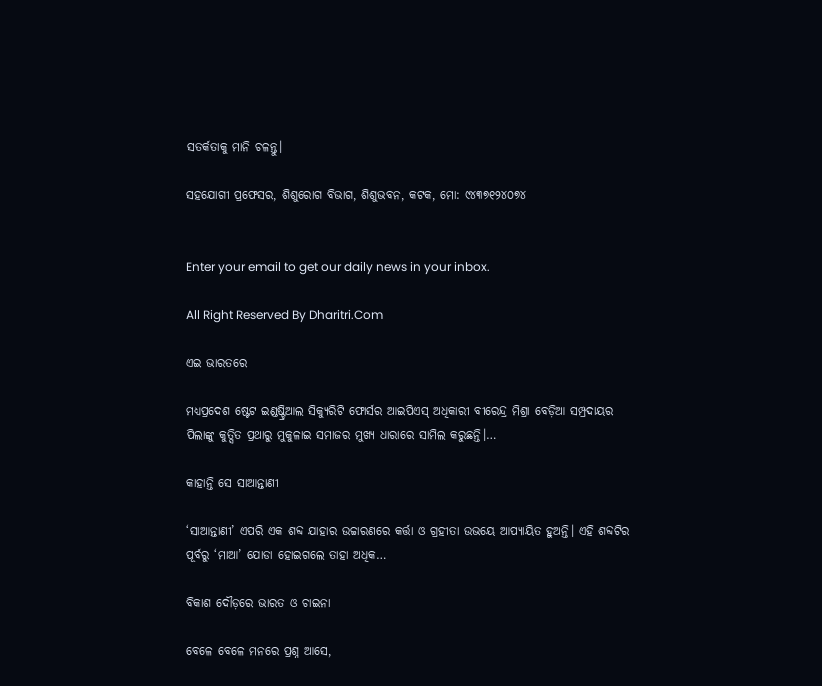ସତର୍କତାକୁ ମାନି ଚଳନ୍ତୁ।

ସହଯୋଗୀ ପ୍ରଫେସର, ଶିଶୁରୋଗ ବିଭାଗ, ଶିଶୁଭବନ, କଟକ, ମୋ: ୯୪୩୭୧୨୪୦୭୪


Enter your email to get our daily news in your inbox.

All Right Reserved By Dharitri.Com

ଏଇ ଭାରତରେ

ମଧ୍ୟପ୍ରଦେଶ ଷ୍ଟେଟ ଇଣ୍ଡଷ୍ଟ୍ରିଆଲ ସିକ୍ୟୁରିଟି ଫୋର୍ସର ଆଇପିଏସ୍‌ ଅଧିକାରୀ ବୀରେନ୍ଦ୍ର ମିଶ୍ରା ବେଡ଼ିଆ ସମ୍ପ୍ରଦାୟର ପିଲାଙ୍କୁ କୁତ୍ସିତ ପ୍ରଥାରୁ ମୁକୁଳାଇ ସମାଜର ମୁଖ୍ୟ ଧାରାରେ ସାମିଲ କରୁଛନ୍ତି।…

କାହାନ୍ତି ସେ ସାଆନ୍ତାଣୀ

‘ସାଆନ୍ତାଣୀ’ ଏପରି ଏକ ଶବ୍ଦ ଯାହାର ଉଚ୍ଚାରଣରେ କର୍ତ୍ତା ଓ ଗ୍ରହୀତା ଉଭୟେ ଆପ୍ୟାୟିତ ହୁଅନ୍ତି। ଏହି ଶବ୍ଦଟିର ପୂର୍ବରୁ ‘ମାଆ’ ଯୋଡା ହୋଇଗଲେ ତାହା ଅଧିକ…

ବିକାଶ ଦୌଡ଼ରେ ଭାରତ ଓ ଚାଇନା

ବେଳେ ବେଳେ ମନରେ ପ୍ରଶ୍ନ ଆସେ,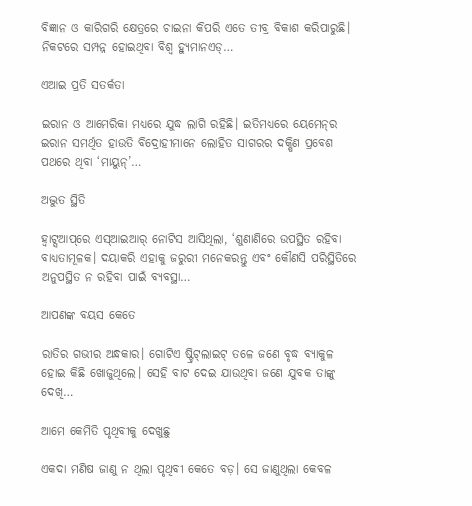ବିଜ୍ଞାନ ଓ କାରିଗରି କ୍ଷେତ୍ରରେ ଚାଇନା କିପରି ଏତେ ତୀବ୍ର ବିକାଶ କରିପାରୁଛି। ନିକଟରେ ସମ୍ପନ୍ନ ହୋଇଥିବା ବିଶ୍ୱ ହ୍ୟୁମାନଏଡ୍‌…

ଏଆଇ ପ୍ରତି ସତର୍କତା

ଇରାନ ଓ ଆମେରିକା ମଧ୍ୟରେ ଯୁଦ୍ଧ ଲାଗି ରହିଛି। ଇତିମଧ୍ୟରେ ୟେମେନ୍‌ର ଇରାନ ସମର୍ଥିତ ହାଉତି ବିଦ୍ରୋହୀମାନେ ଲୋହିତ ସାଗରର ଦକ୍ଷିଣ ପ୍ରବେଶ ପଥରେ ଥିବା ‘ମାୟୁନ୍‌’…

ଅଦ୍ଭୁତ ସ୍ଥିତି

ହ୍ୱାଟ୍ସଆପ୍‌ରେ ଏସ୍‌ଆଇଆର୍‌ ନୋଟିସ ଆସିଥିଲା, ‘ଶୁଣାଣିରେ ଉପସ୍ଥିତ ରହିବା ବାଧ୍ୟତାମୂଳକ। ଦୟାକରି ଏହାକୁ ଜରୁରୀ ମନେକରନ୍ତୁ ଏବଂ କୌଣସି ପରିସ୍ଥିତିରେ ଅନୁପସ୍ଥିତ ନ ରହିବା ପାଇଁ ବ୍ୟବସ୍ଥା…

ଆପଣଙ୍କ ବୟସ କେତେ

ରାତିର ଗଭୀର ଅନ୍ଧକାର। ଗୋଟିଏ ଷ୍ଟ୍ରିଟ୍‌ଲାଇଟ୍‌ ତଳେ ଜଣେ ବୃଦ୍ଧ ବ୍ୟାକୁଳ ହୋଇ କିଛି ଖୋଜୁଥିଲେ। ସେହି ବାଟ ଦେଇ ଯାଉଥିବା ଜଣେ ଯୁବକ ତାଙ୍କୁ ଦେଖି…

ଆମେ କେମିତି ପୃଥିବୀକୁ ଦେଖୁଛୁ

ଏକଦା ମଣିଷ ଜାଣୁ ନ ଥିଲା ପୃଥିବୀ କେତେ ବଡ଼। ସେ ଜାଣୁଥିଲା କେବଳ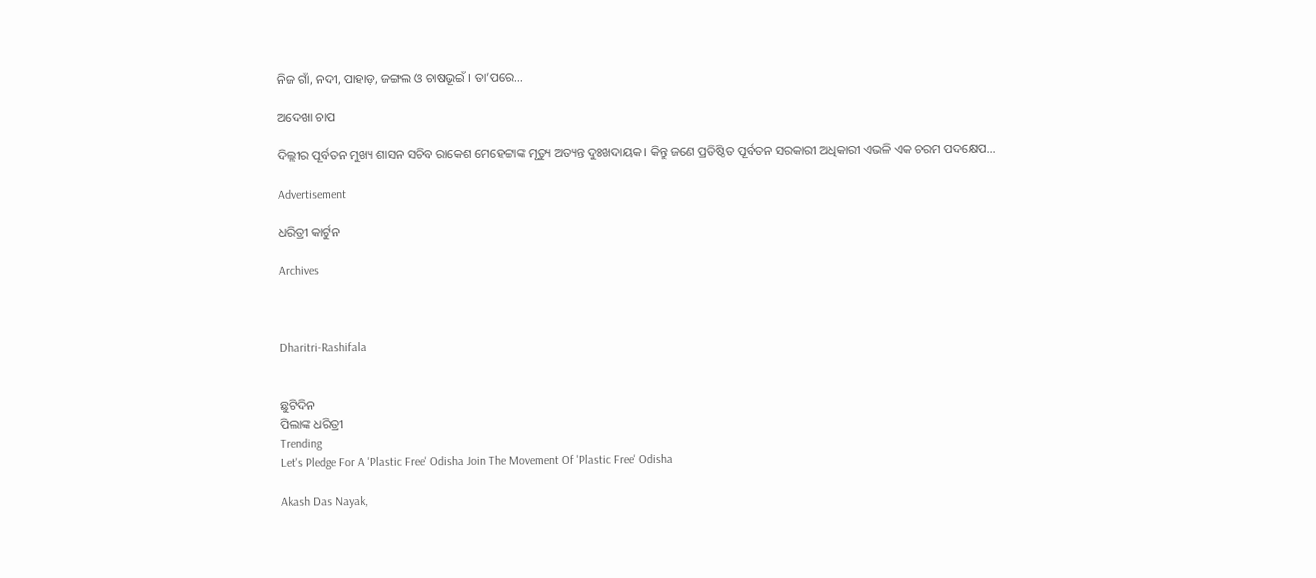ନିଜ ଗାଁ, ନଦୀ, ପାହାଡ଼, ଜଙ୍ଗଲ ଓ ଚାଷଭୂଇଁ । ତା’ପରେ…

ଅଦେଖା ଚାପ

ଦିଲ୍ଲୀର ପୂର୍ବତନ ମୁଖ୍ୟ ଶାସନ ସଚିବ ରାକେଶ ମେହେଟ୍ଟାଙ୍କ ମୃତ୍ୟୁ ଅତ୍ୟନ୍ତ ଦୁଃଖଦାୟକ। କିନ୍ତୁ ଜଣେ ପ୍ରତିଷ୍ଠିତ ପୂର୍ବତନ ସରକାରୀ ଅଧିକାରୀ ଏଭଳି ଏକ ଚରମ ପଦକ୍ଷେପ…

Advertisement

ଧରିତ୍ରୀ କାର୍ଟୁନ

Archives



Dharitri-Rashifala


ଛୁଟିଦିନ
ପିଲାଙ୍କ ଧରିତ୍ରୀ
Trending
Let's Pledge For A 'Plastic Free' Odisha Join The Movement Of 'Plastic Free' Odisha

Akash Das Nayak,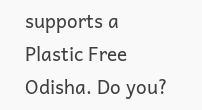supports a Plastic Free Odisha. Do you?